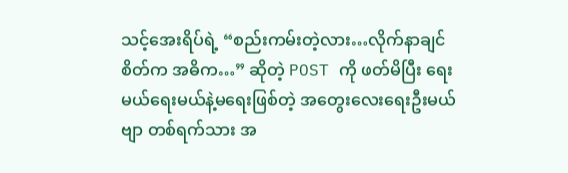သင့်အေးရိပ်ရဲ့ “စည်းကမ်းတဲ့လား…လိုက်နာချင်စိတ်က အဓိက…” ဆိုတဲ့ POST ကို ဖတ်မိပြီး ရေးမယ်ရေးမယ်နဲ့မရေးဖြစ်တဲ့ အတွေးလေးရေးဦးမယ်ဗျာ တစ်ရက်သား အ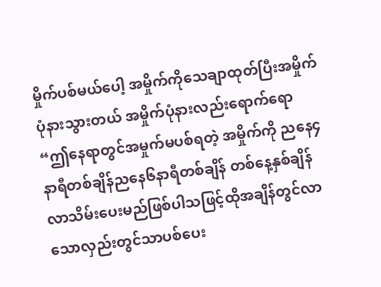မှိုက်ပစ်မယ်ပေါ့ အမှိုက်ကိုသေချာထုတ်ပြီးအမှိုက်ပုံနားသွားတယ် အမှိုက်ပုံနားလည်းရောက်ရော “ဤနေရာတွင်အမှုက်မပစ်ရတဲ့ အမှိုက်ကို ညနေ၄နာရီတစ်ချိန်ညနေ၆နာရီတစ်ချိန် တစ်နေ့နှစ်ချိန်လာသိမ်းပေးမည်ဖြစ်ပါသဖြင့်ထိုအချိန်တွင်လာသောလှည်းတွင်သာပစ်ပေး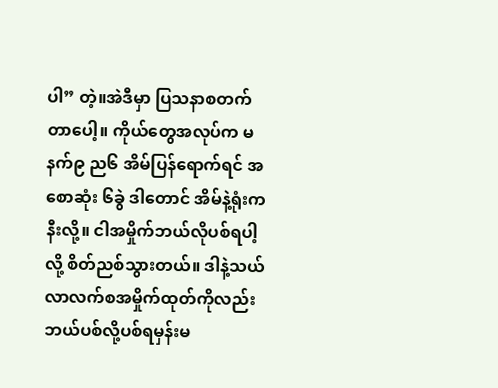ပါ” တဲ့။အဲဒီမှာ ပြသနာစတက်တာပေါ့။ ကိုယ်တွေအလုပ်က မနက်၉ ည၆ အိမ်ပြန်ရောက်ရင် အစောဆုံး ၆ခွဲ ဒါတောင် အိမ်နဲ့ရုံးကနီးလို့။ ငါအမှိုက်ဘယ်လိုပစ်ရပါ့လို့ စိတ်ညစ်သွားတယ်။ ဒါနဲ့သယ်လာလက်စအမှိုက်ထုတ်ကိုလည်းဘယ်ပစ်လို့ပစ်ရမှန်းမ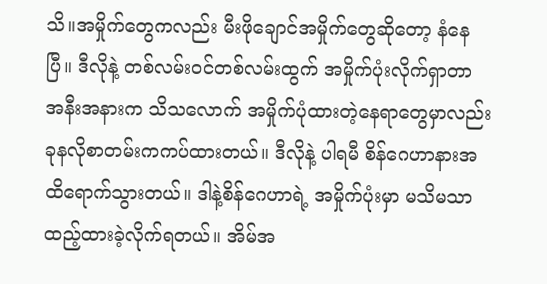သိ။အမှိုက်တွေကလည်း မီးဖိုချောင်အမှိုက်တွေဆိုတော့ နံနေပြီ။ ဒီလိုနဲ့ တစ်လမ်းဝင်တစ်လမ်းထွက် အမှိုက်ပုံးလိုက်ရှာတာ အနီးအနားက သိသလောက် အမှိုက်ပုံထားတဲ့နေရာတွေမှာလည်း ခုနလိုစာတမ်းကကပ်ထားတယ်။ ဒီလိုနဲ့ ပါရမီ စိန်ဂေဟာနားအထိရောက်သွားတယ်။ ဒါနဲ့စိန်ဂေဟာရဲ့ အမှိုက်ပုံးမှာ မသိမသာထည့်ထားခဲ့လိုက်ရတယ်။ အိမ်အ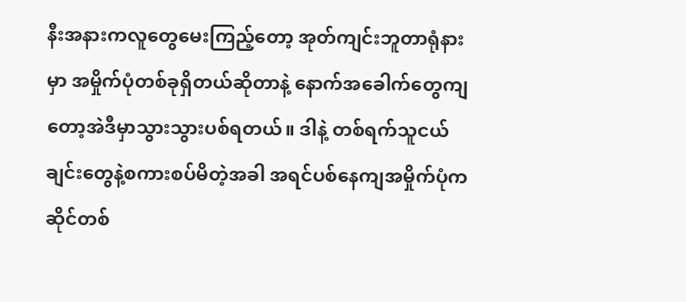နီးအနားကလူတွေမေးကြည့်တော့ အုတ်ကျင်းဘူတာရုံနားမှာ အမှိုက်ပုံတစ်ခုရှိတယ်ဆိုတာနဲ့ နောက်အခေါက်တွေကျတော့အဲဒီမှာသွားသွားပစ်ရတယ်။ ဒါနဲ့ တစ်ရက်သူငယ်ချင်းတွေနဲ့စကားစပ်မိတဲ့အခါ အရင်ပစ်နေကျအမှိုက်ပုံကဆိုင်တစ်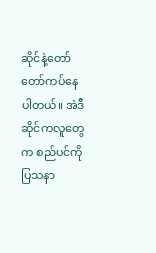ဆိုင်နဲ့တော်တော်ကပ်နေပါတယ်။ အဲဒီဆိုင်ကလူတွေက စည်ပင်ကို ပြသနာ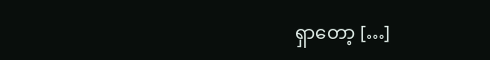ရှာတော့ […]